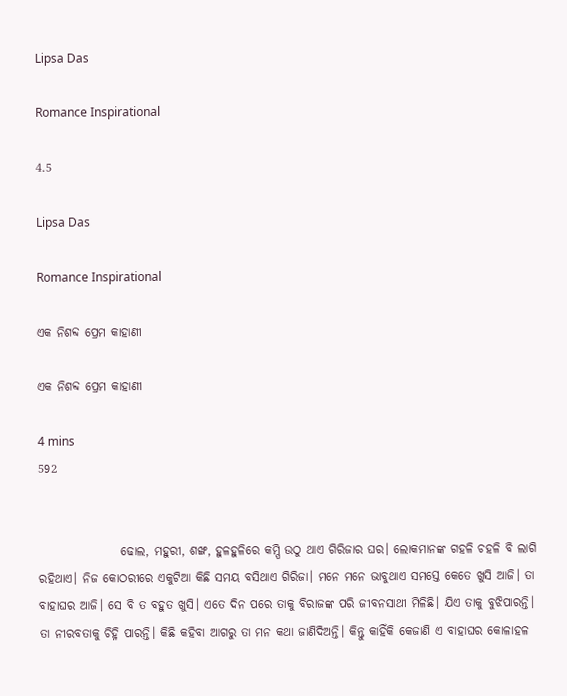Lipsa Das

Romance Inspirational

4.5

Lipsa Das

Romance Inspirational

ଏକ ନିଶବ୍ଦ ପ୍ରେମ କାହାଣୀ

ଏକ ନିଶବ୍ଦ ପ୍ରେମ କାହାଣୀ

4 mins
592


                 ଢୋଲ, ମହୁରୀ, ଶଙ୍ଖ, ହୁଳହୁଳିରେ କମ୍ପି ଉଠୁ ଥାଏ ଗିରିଜାର ଘର। ଲୋକମାନଙ୍କ ଗହଳି ଚହଳି ବି ଲାଗି ରହିଥାଏ। ନିଜ କୋଠରୀରେ ଏକୁଟିଆ କିଛି ସମୟ ବସିଥାଏ ଗିରିଜା। ମନେ ମନେ ଭାବୁଥାଏ ସମସ୍ତେ କେତେ ଖୁସି ଆଜି। ତା ବାହାଘର ଆଜି। ସେ ବି ତ ବହୁତ ଖୁସି। ଏତେ ଦିନ ପରେ ତାକୁ ବିରାଜଙ୍କ ପରି ଜୀବନସାଥୀ ମିଳିଛି। ଯିଏ ତାକୁ ବୁଝିପାରନ୍ତି। ତା ନୀରବତାକୁ ଚିହ୍ନି ପାରନ୍ତି। କିଛି କହିବା ଆଗରୁ ତା ମନ କଥା ଜାଣିଦିଅନ୍ତି। କିନ୍ତୁ କାହିଁକି କେଜାଣି ଏ ବାହାଘର କୋଳାହଳ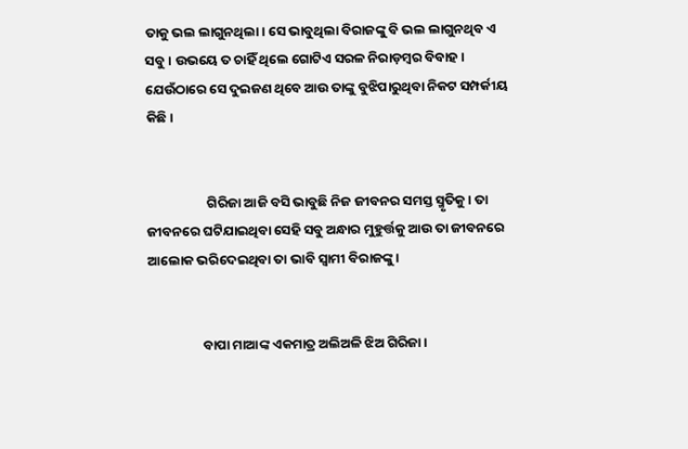ତାକୁ ଭଲ ଲାଗୁନଥିଲା। ସେ ଭାବୁଥିଲା ବିରାଜଙ୍କୁ ବି ଭଲ ଲାଗୁନଥିବ ଏ ସବୁ। ଉଭୟେ ତ ଚାହିଁ ଥିଲେ ଗୋଟିଏ ସରଳ ନିରାଡ଼ମ୍ବର ବିବାହ। ଯେଉଁଠାରେ ସେ ଦୁଇଜଣ ଥିବେ ଆଉ ତାଙ୍କୁ ବୁଝିପାରୁଥିବା ନିକଟ ସମ୍ପର୍କୀୟ କିଛି।


                    ଗିରିଜା ଆଜି ବସି ଭାବୁଛି ନିଜ ଜୀବନର ସମସ୍ତ ସ୍ମୃତିକୁ। ତା ଜୀବନରେ ଘଟିଯାଇଥିବା ସେହି ସବୁ ଅନ୍ଧାର ମୁହୁର୍ତ୍ତକୁ ଆଉ ତା ଜୀବନରେ ଆଲୋକ ଭରିଦେଇଥିବା ତା ଭାବି ସ୍ୱାମୀ ବିରାଜଙ୍କୁ।


                  ବାପା ମାଆଙ୍କ ଏକମାତ୍ର ଅଲିଅଳି ଝିଅ ଗିରିଜା।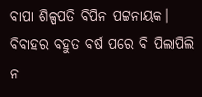ବାପା ଶିଳ୍ପପତି ବିପିନ ପଟ୍ଟନାୟକ। ବିବାହର ବହୁତ ବର୍ଷ ପରେ ବି ପିଲାପିଲି ନ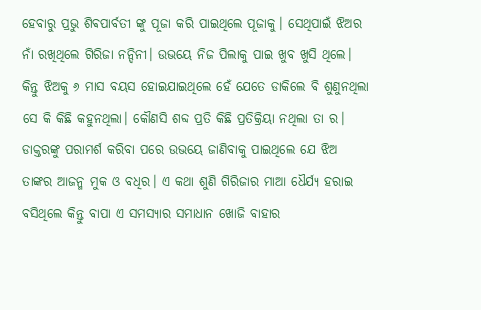ହେବାରୁ ପ୍ରଭୁ ଶିଵପାର୍ବତୀ ଙ୍କୁ ପୂଜା କରି ପାଇଥିଲେ ପୂଜାକୁ। ସେଥିପାଇଁ ଝିଅର ନାଁ ରଖିଥିଲେ ଗିରିଜା ନନ୍ଦିନୀ। ଉଭୟେ ନିଜ ପିଲାକୁ ପାଇ ଖୁବ ଖୁସି ଥିଲେ। କିନ୍ତୁ ଝିଅକୁ ୬ ମାସ ବୟସ ହୋଇଯାଇଥିଲେ ହେଁ ଯେତେ ଡାକିଲେ ବି ଶୁଣୁନଥିଲା ସେ କି କିଛି କହୁନଥିଲା। କୌଣସି ଶବ୍ଦ ପ୍ରତି କିଛି ପ୍ରତିକ୍ରିୟା ନଥିଲା ତା ର। ଡାକ୍ତରଙ୍କୁ ପରାମର୍ଶ କରିବା ପରେ ଉଭୟେ ଜାଣିବାକୁ ପାଇଥିଲେ ଯେ ଝିଅ ତାଙ୍କର ଆଜନ୍ମ ମୁକ ଓ ବଧିର। ଏ କଥା ଶୁଣି ଗିରିଜାର ମାଆ ଧୈର୍ଯ୍ୟ ହରାଇ ବସିଥିଲେ କିନ୍ତୁ ବାପା ଏ ସମସ୍ୟାର ସମାଧାନ ଖୋଜି ବାହାର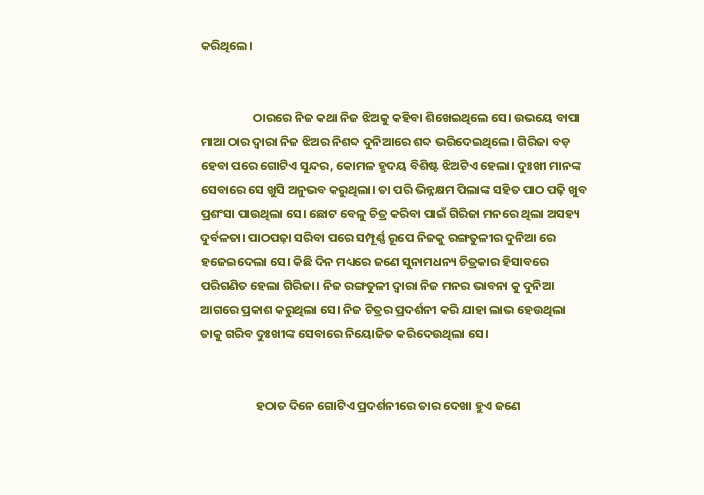କରିଥିଲେ।


                   ଠାରରେ ନିଜ କଥା ନିଜ ଝିଅକୁ କହିବା ଶିଖେଇଥିଲେ ସେ। ଉଭୟେ ବାପା ମାଆ ଠାର ଦ୍ୱାରା ନିଜ ଝିଅର ନିଶବ୍ଦ ଦୁନିଆରେ ଶବ୍ଦ ଭରିଦେଇଥିଲେ। ଗିରିଜା ବଡ଼ ହେବା ପରେ ଗୋଟିଏ ସୁନ୍ଦର, କୋମଳ ହୃଦୟ ବିଶିଷ୍ଟ ଝିଅଟିଏ ହେଲା। ଦୁଃଖୀ ମାନଙ୍କ ସେବାରେ ସେ ଖୁସି ଅନୁଭବ କରୁଥିଲା। ତା ପରି ଭିନ୍ନକ୍ଷମ ପିଲାଙ୍କ ସହିତ ପାଠ ପଢ଼ି ଖୁବ ପ୍ରଶଂସା ପାଉଥିଲା ସେ। ଛୋଟ ବେଳୁ ଚିତ୍ର କରିବା ପାଇଁ ଗିରିଜା ମନରେ ଥିଲା ଅସହ୍ୟ ଦୁର୍ବଳତା। ପାଠପଢ଼ା ସରିବା ପରେ ସମ୍ପୂର୍ଣ୍ଣ ରୂପେ ନିଜକୁ ରଙ୍ଗତୁଳୀର ଦୁନିଆ ରେ ହଜେଇଦେଲା ସେ। କିଛି ଦିନ ମଧ୍ୟରେ ଜଣେ ସୁନାମଧନ୍ୟ ଚିତ୍ରକାର ହିସାବରେ ପରିଗଣିତ ହେଲା ଗିରିଜା। ନିଜ ରଙ୍ଗତୁଳୀ ଦ୍ୱାରା ନିଜ ମନର ଭାବନା କୁ ଦୁନିଆ ଆଗରେ ପ୍ରକାଶ କରୁଥିଲା ସେ। ନିଜ ଚିତ୍ରର ପ୍ରଦର୍ଶନୀ କରି ଯାହା ଲାଭ ହେଉଥିଲା ତାକୁ ଗରିବ ଦୁଃଖୀଙ୍କ ସେବାରେ ନିୟୋଜିତ କରିଦେଉଥିଲା ସେ।


                    ହଠାତ ଦିନେ ଗୋଟିଏ ପ୍ରଦର୍ଶନୀରେ ତାର ଦେଖା ହୁଏ ଜଣେ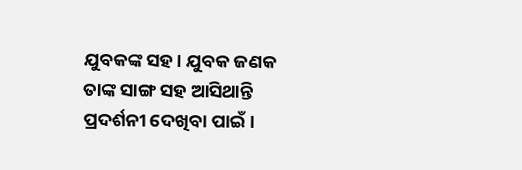ଯୁବକଙ୍କ ସହ। ଯୁବକ ଜଣକ ତାଙ୍କ ସାଙ୍ଗ ସହ ଆସିଥାନ୍ତି ପ୍ରଦର୍ଶନୀ ଦେଖିବା ପାଇଁ।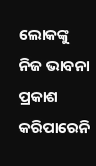ଲୋକଙ୍କୁ ନିଜ ଭାବନା ପ୍ରକାଶ କରିପାରେନି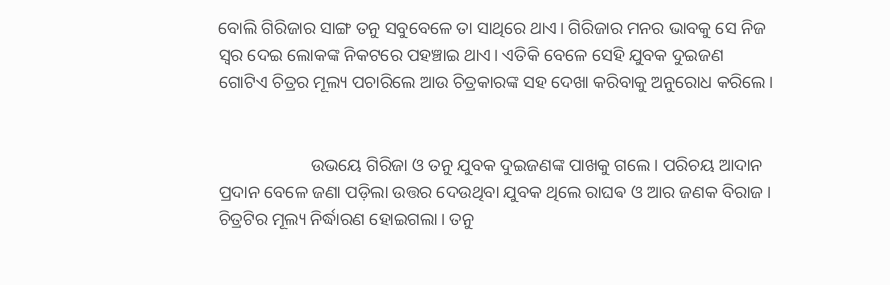ବୋଲି ଗିରିଜାର ସାଙ୍ଗ ତନୁ ସବୁବେଳେ ତା ସାଥିରେ ଥାଏ। ଗିରିଜାର ମନର ଭାବକୁ ସେ ନିଜ ସ୍ୱର ଦେଇ ଲୋକଙ୍କ ନିକଟରେ ପହଞ୍ଚାଇ ଥାଏ। ଏତିକି ବେଳେ ସେହି ଯୁବକ ଦୁଇଜଣ ଗୋଟିଏ ଚିତ୍ରର ମୂଲ୍ୟ ପଚାରିଲେ ଆଉ ଚିତ୍ରକାରଙ୍କ ସହ ଦେଖା କରିବାକୁ ଅନୁରୋଧ କରିଲେ।


                     ଉଭୟେ ଗିରିଜା ଓ ତନୁ ଯୁବକ ଦୁଇଜଣଙ୍କ ପାଖକୁ ଗଲେ। ପରିଚୟ ଆଦାନ ପ୍ରଦାନ ବେଳେ ଜଣା ପଡ଼ିଲା ଉତ୍ତର ଦେଉଥିବା ଯୁବକ ଥିଲେ ରାଘଵ ଓ ଆର ଜଣକ ବିରାଜ। ଚିତ୍ରଟିର ମୂଲ୍ୟ ନିର୍ଦ୍ଧାରଣ ହୋଇଗଲା। ତନୁ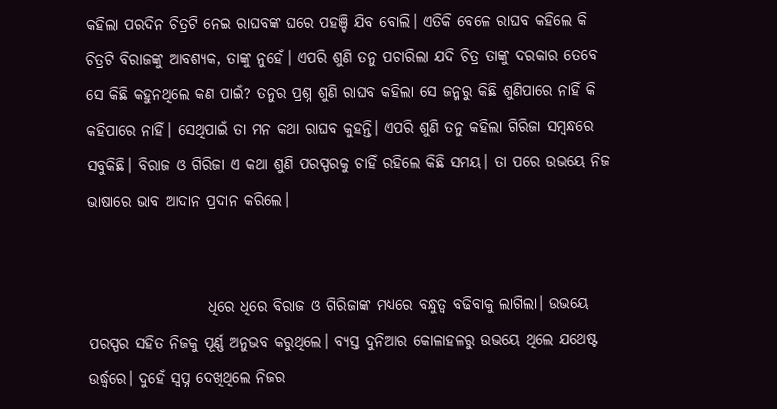କହିଲା ପରଦିନ ଚିତ୍ରଟି ନେଇ ରାଘବଙ୍କ ଘରେ ପହଞ୍ଚି ଯିବ ବୋଲି। ଏତିକି ବେଳେ ରାଘବ କହିଲେ କି ଚିତ୍ରଟି ବିରାଜଙ୍କୁ ଆବଶ୍ୟକ, ତାଙ୍କୁ ନୁହେଁ। ଏପରି ଶୁଣି ତନୁ ପଚାରିଲା ଯଦି ଚିତ୍ର ତାଙ୍କୁ ଦରକାର ତେବେ ସେ କିଛି କହୁନଥିଲେ କଣ ପାଇଁ? ତନୁର ପ୍ରଶ୍ନ ଶୁଣି ରାଘବ କହିଲା ସେ ଜନ୍ମରୁ କିଛି ଶୁଣିପାରେ ନାହିଁ କି କହିପାରେ ନାହିଁ। ସେଥିପାଇଁ ତା ମନ କଥା ରାଘବ କୁହନ୍ତି। ଏପରି ଶୁଣି ତନୁ କହିଲା ଗିରିଜା ସମ୍ବନ୍ଧରେ ସବୁକିଛି। ବିରାଜ ଓ ଗିରିଜା ଏ କଥା ଶୁଣି ପରସ୍ପରକୁ ଚାହିଁ ରହିଲେ କିଛି ସମୟ। ତା ପରେ ଉଭୟେ ନିଜ ଭାଷାରେ ଭାବ ଆଦାନ ପ୍ରଦାନ କରିଲେ।


                    ଧିରେ ଧିରେ ବିରାଜ ଓ ଗିରିଜାଙ୍କ ମଧ୍ୟରେ ବନ୍ଧୁତ୍ୱ ବଢିବାକୁ ଲାଗିଲା। ଉଭୟେ ପରସ୍ପର ସହିତ ନିଜକୁ ପୂର୍ଣ୍ଣ ଅନୁଭବ କରୁଥିଲେ। ବ୍ୟସ୍ତ ଦୁନିଆର କୋଳାହଳରୁ ଉଭୟେ ଥିଲେ ଯଥେଷ୍ଟ ଉର୍ଦ୍ଧ୍ବରେ। ଦୁହେଁ ସ୍ବପ୍ନ ଦେଖିଥିଲେ ନିଜର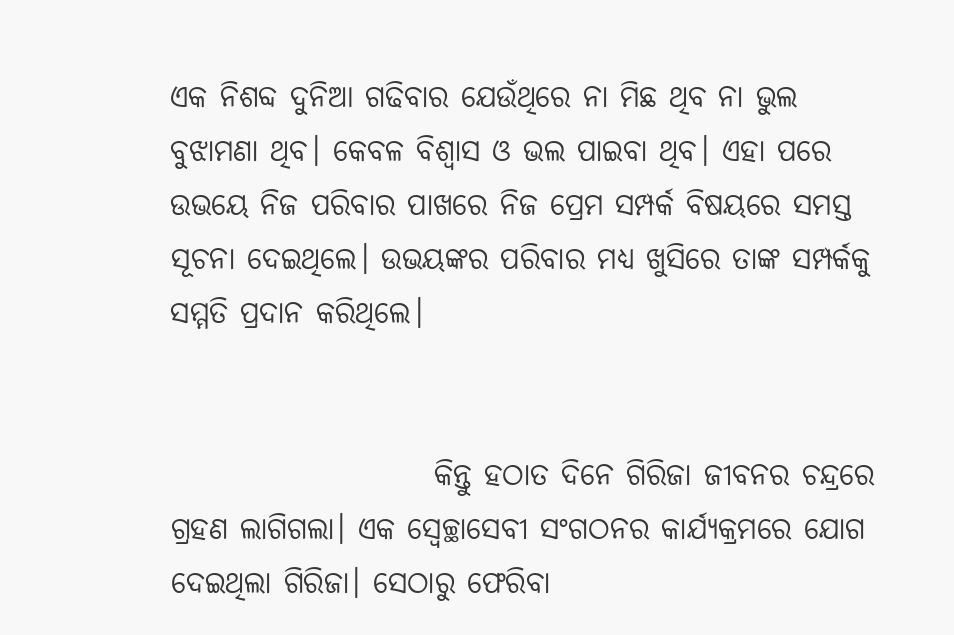ଏକ ନିଶବ୍ଦ ଦୁନିଆ ଗଢିବାର ଯେଉଁଥିରେ ନା ମିଛ ଥିବ ନା ଭୁଲ ବୁଝାମଣା ଥିବ। କେବଳ ବିଶ୍ୱାସ ଓ ଭଲ ପାଇବା ଥିବ। ଏହା ପରେ ଉଭୟେ ନିଜ ପରିବାର ପାଖରେ ନିଜ ପ୍ରେମ ସମ୍ପର୍କ ବିଷୟରେ ସମସ୍ତ ସୂଚନା ଦେଇଥିଲେ। ଉଭୟଙ୍କର ପରିବାର ମଧ୍ୟ ଖୁସିରେ ତାଙ୍କ ସମ୍ପର୍କକୁ ସମ୍ମତି ପ୍ରଦାନ କରିଥିଲେ।


                      କିନ୍ତୁ ହଠାତ ଦିନେ ଗିରିଜା ଜୀବନର ଚନ୍ଦ୍ରରେ ଗ୍ରହଣ ଲାଗିଗଲା। ଏକ ସ୍ବେଚ୍ଛାସେବୀ ସଂଗଠନର କାର୍ଯ୍ୟକ୍ରମରେ ଯୋଗ ଦେଇଥିଲା ଗିରିଜା। ସେଠାରୁ ଫେରିବା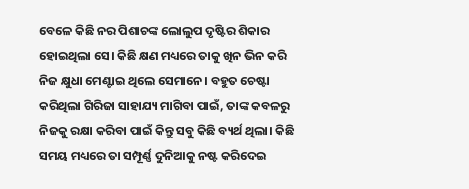ବେଳେ କିଛି ନର ପିଶାଚଙ୍କ ଲୋଲୁପ ଦୃଷ୍ଟିର ଶିକାର ହୋଇଥିଲା ସେ। କିଛି କ୍ଷଣ ମଧ୍ୟରେ ତାକୁ ଖିନ ଭିନ କରି ନିଜ କ୍ଷୁଧା ମେଣ୍ଟାଇ ଥିଲେ ସେମାନେ। ବହୁତ ଚେଷ୍ଟା କରିଥିଲା ଗିରିଜା ସାହାଯ୍ୟ ମାଗିବା ପାଇଁ, ତାଙ୍କ କବଳରୁ ନିଜକୁ ରକ୍ଷା କରିବା ପାଇଁ କିନ୍ତୁ ସବୁ କିଛି ବ୍ୟର୍ଥ ଥିଲା। କିଛି ସମୟ ମଧ୍ୟରେ ତା ସମ୍ପୂର୍ଣ୍ଣ ଦୁନିଆକୁ ନଷ୍ଟ କରିଦେଇ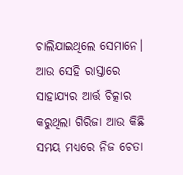ଚାଲିଯାଇଥିଲେ ସେମାନେ। ଆଉ ସେହି ରାସ୍ତାରେ ସାହାଯ୍ୟର ଆର୍ତ୍ତ ଚିତ୍କାର କରୁଥିଲା ଗିରିଜା ଆଉ କିଛି ସମୟ ମଧ୍ୟରେ ନିଜ ଚେତା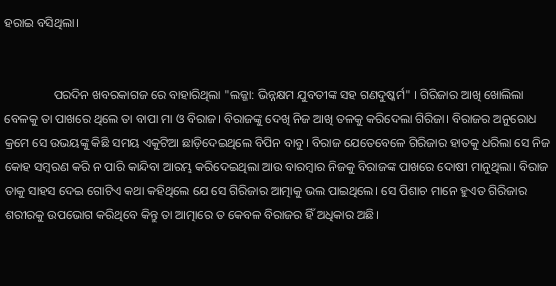ହରାଇ ବସିଥିଲା।


                ପରଦିନ ଖବରକାଗଜ ରେ ବାହାରିଥିଲା "ଲଜ୍ଜା: ଭିନ୍ନକ୍ଷମ ଯୁବତୀଙ୍କ ସହ ଗଣଦୁଷ୍କର୍ମ" । ଗିରିଜାର ଆଖି ଖୋଲିଲା ବେଳକୁ ତା ପାଖରେ ଥିଲେ ତା ବାପା ମା ଓ ବିରାଜ। ବିରାଜଙ୍କୁ ଦେଖି ନିଜ ଆଖି ତଳକୁ କରିଦେଲା ଗିରିଜା। ବିରାଜର ଅନୁରୋଧ କ୍ରମେ ସେ ଉଭୟଙ୍କୁ କିଛି ସମୟ ଏକୁଟିଆ ଛାଡ଼ିଦେଇଥିଲେ ବିପିନ ବାବୁ। ବିରାଜ ଯେତେବେଳେ ଗିରିଜାର ହାତକୁ ଧରିଲା ସେ ନିଜ କୋହ ସମ୍ବରଣ କରି ନ ପାରି କାନ୍ଦିବା ଆରମ୍ଭ କରିଦେଇଥିଲା ଆଉ ବାରମ୍ବାର ନିଜକୁ ବିରାଜଙ୍କ ପାଖରେ ଦୋଷୀ ମାନୁଥିଲା। ବିରାଜ ତାକୁ ସାହସ ଦେଇ ଗୋଟିଏ କଥା କହିଥିଲେ ଯେ ସେ ଗିରିଜାର ଆତ୍ମାକୁ ଭଲ ପାଇଥିଲେ। ସେ ପିଶାଚ ମାନେ ହୁଏତ ଗିରିଜାର ଶରୀରକୁ ଉପଭୋଗ କରିଥିବେ କିନ୍ତୁ ତା ଆତ୍ମାରେ ତ କେବଳ ବିରାଜର ହିଁ ଅଧିକାର ଅଛି।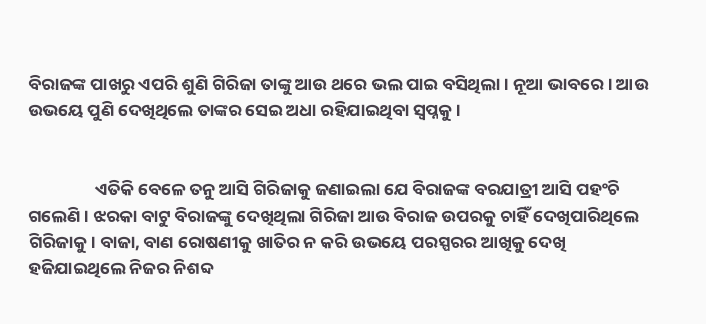ବିରାଜଙ୍କ ପାଖରୁ ଏପରି ଶୁଣି ଗିରିଜା ତାଙ୍କୁ ଆଉ ଥରେ ଭଲ ପାଇ ବସିଥିଲା। ନୂଆ ଭାବରେ। ଆଉ ଉଭୟେ ପୁଣି ଦେଖିଥିଲେ ତାଙ୍କର ସେଇ ଅଧା ରହିଯାଇଥିବା ସ୍ବପ୍ନକୁ।


                 ଏତିକି ବେଳେ ତନୁ ଆସି ଗିରିଜାକୁ ଜଣାଇଲା ଯେ ବିରାଜଙ୍କ ବରଯାତ୍ରୀ ଆସି ପହଂଚି ଗଲେଣି। ଝରକା ବାଟୁ ବିରାଜଙ୍କୁ ଦେଖିଥିଲା ଗିରିଜା ଆଉ ବିରାଜ ଉପରକୁ ଚାହିଁ ଦେଖିପାରିଥିଲେ ଗିରିଜାକୁ। ବାଜା, ବାଣ ରୋଷଣୀକୁ ଖାତିର ନ କରି ଉଭୟେ ପରସ୍ପରର ଆଖିକୁ ଦେଖି ହଜିଯାଇଥିଲେ ନିଜର ନିଶବ୍ଦ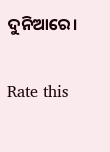ଦୁନିଆରେ।


Rate this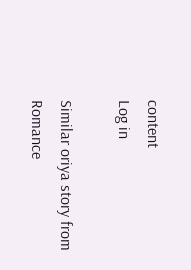content
Log in

Similar oriya story from Romance